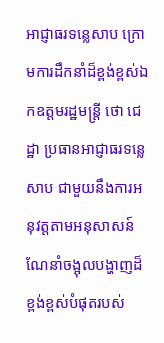អាជ្ញាធរទន្លេសាប ក្រោមការដឹកនាំដ៏ខ្ពង់ខ្ពស់ឯកឧត្តមរដ្ឋមន្ត្រី ថោ ជេដ្ឋា ប្រធានអាជ្ញាធរទន្លេសាប ជាមួយនឹងការអនុវត្តតាមអនុសាសន៍ណែនាំចង្អុលបង្ហាញដ៏ខ្ពង់ខ្ពស់បំផុតរបស់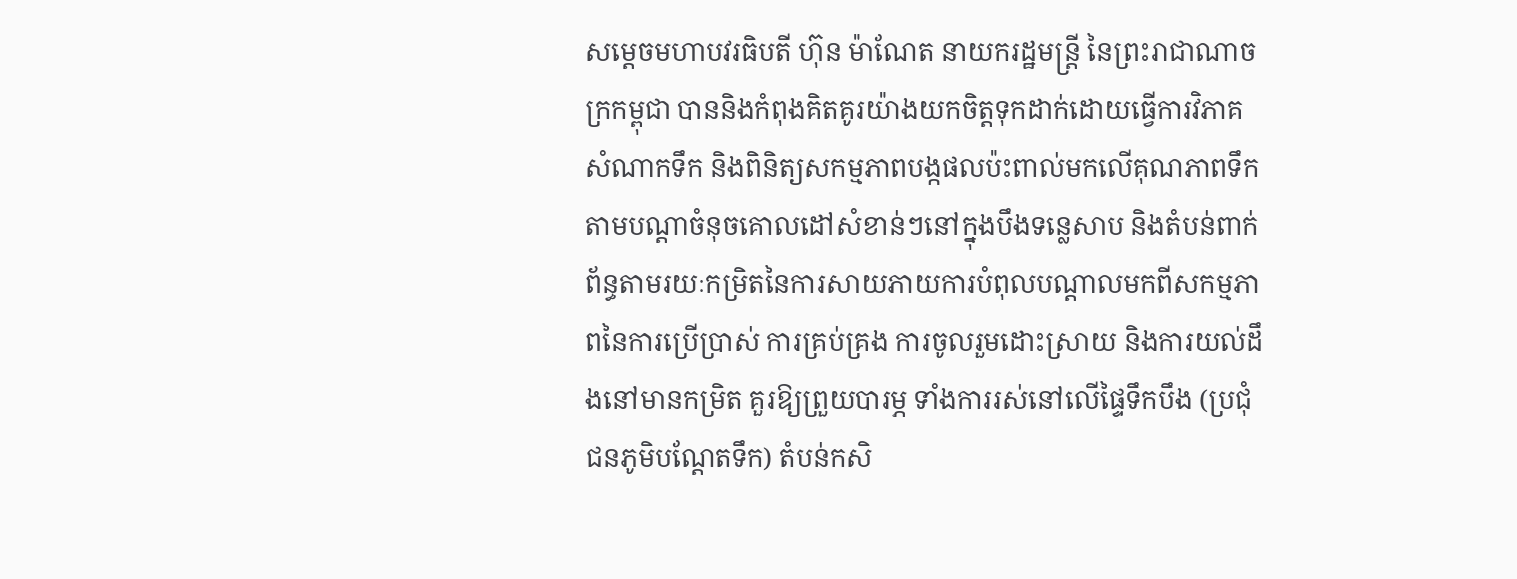សម្តេចមហាបវរធិបតី ហ៊ុន ម៉ាណែត នាយករដ្ឋមន្ត្រី នៃព្រះរាជាណាចក្រកម្ពុជា បាននិងកំពុងគិតគូរយ៉ាងយកចិត្តទុកដាក់ដោយធ្វើការវិភាគសំណាកទឹក និងពិនិត្យសកម្មភាពបង្កផលប៉ះពាល់មកលើគុណភាពទឹក តាមបណ្តាចំនុចគោលដៅសំខាន់ៗនៅក្នុងបឹងទន្លេសាប និងតំបន់ពាក់ព័ន្ធតាមរយៈកម្រិតនៃការសាយភាយការបំពុលបណ្តាលមកពីសកម្មភាពនៃការប្រើប្រាស់ ការគ្រប់គ្រង ការចូលរួមដោះស្រាយ និងការយល់ដឹងនៅមានកម្រិត គួរឱ្យព្រួយបារម្ភ ទាំងការរស់នៅលើផ្ទៃទឹកបឹង (ប្រជុំជនភូមិបណ្តែតទឹក) តំបន់កសិ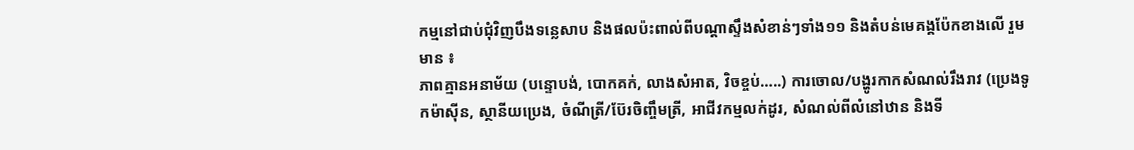កម្មនៅជាប់ជុំវិញបឹងទន្លេសាប និងផលប៉ះពាល់ពីបណ្តាស្ទឹងសំខាន់ៗទាំង១១ និងតំបន់មេគង្គប៉ែកខាងលើ រួមមាន ៖
ភាពគ្មានអនាម័យ (បន្ទោបង់, បោកគក់, លាងសំអាត, វិចខ្ចប់…..) ការចោល/បង្ហូរកាកសំណល់រឹងរាវ (ប្រេងទូកម៉ាស៊ីន, ស្ថានីយប្រេង, ចំណីត្រី/ប៊ែរចិញ្ចឹមត្រី, អាជីវកម្មលក់ដូរ, សំណល់ពីលំនៅឋាន និងទី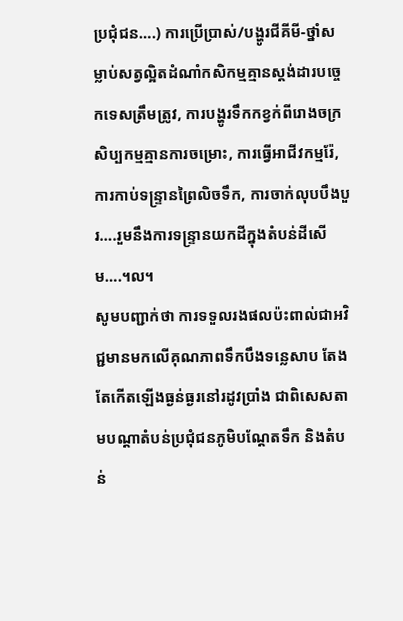ប្រជុំជន….) ការប្រើប្រាស់/បង្ហូរជីគីមី-ថ្នាំសម្លាប់សត្វល្អិតដំណាំកសិកម្មគ្មានស្តង់ដារបច្ចេកទេសត្រឹមត្រូវ, ការបង្ហូរទឹកកខ្វក់ពីរោងចក្រសិប្បកម្មគ្មានការចម្រោះ, ការធ្វើអាជីវកម្មរ៉ែ, ការកាប់ទន្ទ្រានព្រៃលិចទឹក, ការចាក់លុបបឹងបួរ….រួមនឹងការទន្ទ្រានយកដីក្នុងតំបន់ដីសើម….។ល។
សូមបញ្ជាក់ថា ការទទួលរងផលប៉ះពាល់ជាអវិជ្ជមានមកលើគុណភាពទឹកបឹងទន្លេសាប តែងតែកើតឡើងធ្ងន់ធ្ងរនៅរដូវប្រាំង ជាពិសេសតាមបណ្តាតំបន់ប្រជុំជនភូមិបណ្តែតទឹក និងតំបន់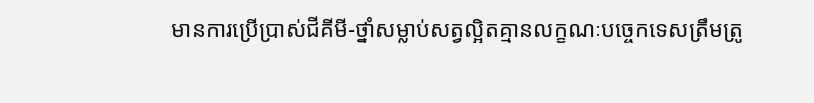មានការប្រើប្រាស់ជីគីមី-ថ្នាំសម្លាប់សត្វល្អិតគ្មានលក្ខណៈបច្ចេកទេសត្រឹមត្រូ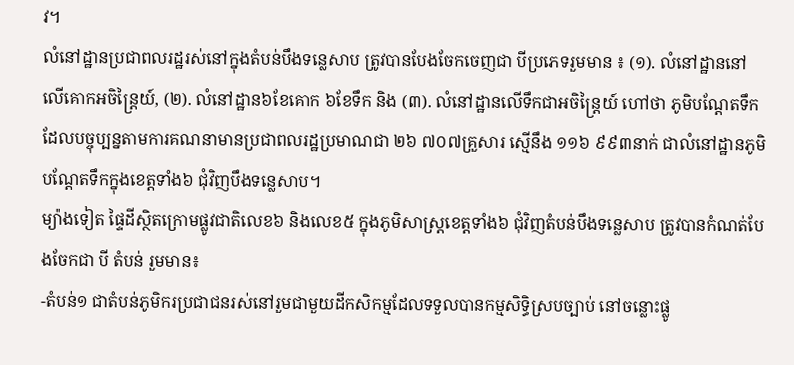វ។
លំនៅដ្ឋានប្រជាពលរដ្ឋរស់នៅក្នុងតំបន់បឹងទន្លេសាប ត្រូវបានបែងចែកចេញជា បីប្រភេទរួមមាន ៖ (១). លំនៅដ្ឋាននៅលើគោកអចិន្ត្រៃយ៍, (២). លំនៅដ្ឋាន៦ខែគោក ៦ខែទឹក និង (៣). លំនៅដ្ឋានលើទឹកជាអចិន្ត្រៃយ៍ ហៅថា ភូមិបណ្តែតទឹក ដែលបច្ចុប្បន្នតាមការគណនាមានប្រជាពលរដ្ឋប្រមាណជា ២៦ ៧០៧គ្រួសារ ស្មើនឹង ១១៦ ៩៩៣នាក់ ជាលំនៅដ្ឋានភូមិបណ្តែតទឹកក្នុងខេត្តទាំង៦ ជុំវិញបឹងទន្លេសាប។
ម្យ៉ាងទៀត ផ្ទៃដីស្ថិតក្រោមផ្លូវជាតិលេខ៦ និងលេខ៥ ក្នុងភូមិសាស្ត្រខេត្តទាំង៦ ជុំវិញតំបន់បឹងទន្លេសាប ត្រូវបានកំណត់បែងចែកជា បី តំបន់ រួមមាន៖
-តំបន់១ ជាតំបន់ភូមិករប្រជាជនរស់នៅរួមជាមួយដីកសិកម្មដែលទទួលបានកម្មសិទ្ធិស្របច្បាប់ នៅចន្លោះផ្លូ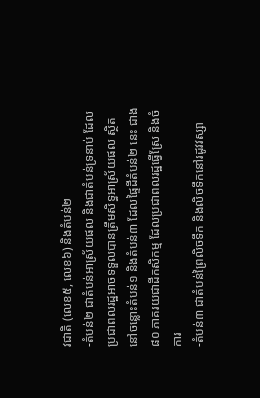វជាតិ (លេខ៥, លេខ៦) និងតំបន់២
-តំបន់២ ជាតំបន់អាស្រ័យផល និងជាតំបន់ទ្រនាប់ ដែលប្រជាពលរដ្ឋអាចទទួលបានត្រឹមសិទ្ធអាស្រ័យផល ស្ថិតនៅចន្លោះតំបន់១ និងតំបន់៣ ដែលផ្ទៃដីតំបន់២ នេះ ជាង ៨០ ភាគរយជាដីកសិកម្ម ដែលប្រជាពលរដ្ឋធ្វើស្រែ និងចំការ
-តំបន់៣ ជាតំបន់ព្រៃលិចទឹក និងលិចទឹកនៅរដូវវស្សា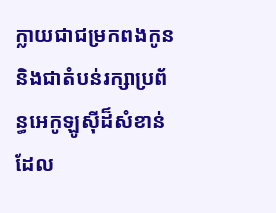ក្លាយជាជម្រកពងកូន និងជាតំបន់រក្សាប្រព័ន្ធអេកូឡូស៊ីដ៏សំខាន់ ដែល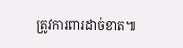ត្រូវការពារដាច់ខាត៕